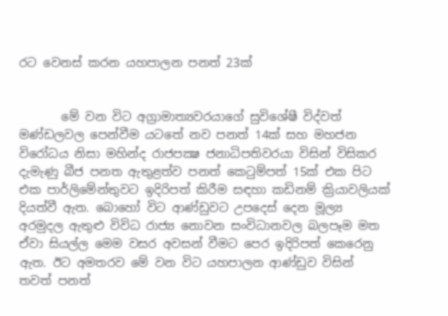රට වෙනස් කරන යහපාලන පනත් 23ක්


       මේ වන විට අග්‍රාමාත්‍යවරයාගේ සුවිශේෂී විද්වත් මණ්ඩලවල පෙන්වීම යටතේ නව පනත් 14ක් සහ මහජන විරෝධය නිසා මහින්ද රාජපක්‍ෂ ජනාධිපතිවරයා විසින් විසිකර දැමැණු බීජ පනත ඇතුළත්ව පනත් කෙටුම්පත් 15ක් එක පිට එක පාර්ලිමේන්තුවට ඉදිරිපත් කිරීම සඳහා කඩිනම් ක්‍රියාවලියක් දියත්වී ඇත. බොහෝ විට ආණ්ඩුවට උපදෙස් දෙන මූල්‍ය අරමුදල ඇතුළු විවිධ රාජ්‍ය නොවන සංවිධානවල බලපෑම මත ඒවා සියල්ල මෙම වසර අවසන් වීමට පෙර ඉදිරිපත් කෙරෙනු ඇත. ඊට අමතරව මේ වන විට යහපාලන ආණ්ඩුව විසින් තවත් පනත්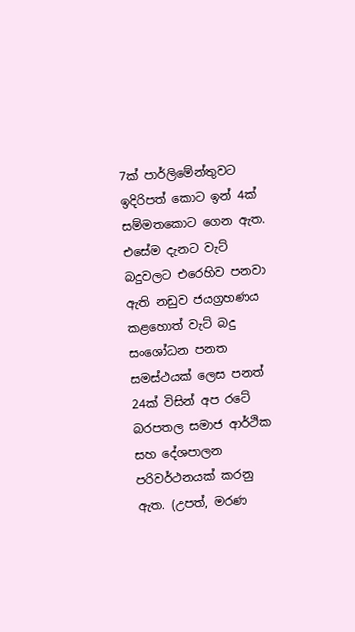7ක් පාර්ලිමේන්තුවට ඉදිරිපත් කොට ඉන් 4ක් සම්මතකොට ගෙන ඇත. එසේම දැනට වැට් බදුවලට එරෙහිව පනවා ඇති නඩුව ජයග්‍රහණය කළහොත් වැට් බදු සංශෝධන පනත සමස්ථයක් ලෙස පනත් 24ක් විසින් අප රටේ බරපතල සමාජ ආර්ථික සහ දේශපාලන පරිවර්ථනයක් කරනු ඇත. (උපත්, මරණ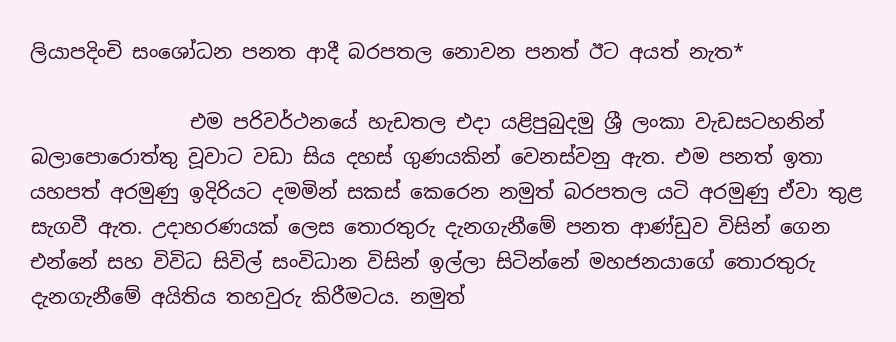ලියාපදිංචි සංශෝධන පනත ආදී බරපතල නොවන පනත් ඊට අයත් නැත*

                එම පරිවර්ථනයේ හැඩතල එදා යළිපුබුදමු ශ්‍රී ලංකා වැඩසටහනින් බලාපොරොත්තු වූවාට වඩා සිය දහස් ගුණයකින් වෙනස්වනු ඇත. එම පනත් ඉතා යහපත් අරමුණු ඉදිරියට දමමින් සකස් කෙරෙන නමුත් බරපතල යටි අරමුණු ඒවා තුළ සැගවී ඇත. උදාහරණයක් ලෙස තොරතුරු දැනගැනීමේ පනත ආණ්ඩුව විසින් ගෙන එන්නේ සහ විවිධ සිවිල් සංවිධාන විසින් ඉල්ලා සිටින්නේ මහජනයාගේ තොරතුරු දැනගැනීමේ අයිතිය තහවුරු කිරීමටය. නමුත්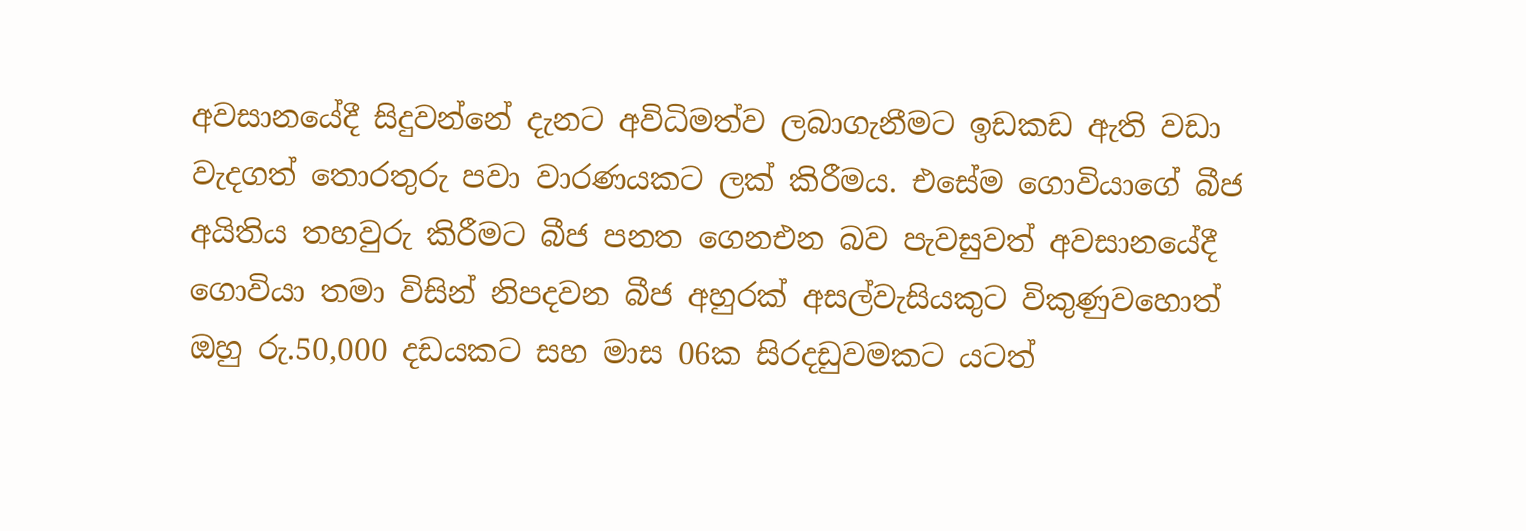අවසානයේදී සිදුවන්නේ දැනට අවිධිමත්ව ලබාගැනීමට ඉඩකඩ ඇති වඩා වැදගත් තොරතුරු පවා වාරණයකට ලක් කිරීමය. එසේම ගොවියාගේ බීජ අයිතිය තහවුරු කිරීමට බීජ පනත ගෙනඑන බව පැවසුවත් අවසානයේදී ගොවියා තමා විසින් නිපදවන බීජ අහුරක් අසල්වැසියකුට විකුණුවහොත් ඔහු රු.50,000 දඩයකට සහ මාස 06ක සිරදඩුවමකට යටත්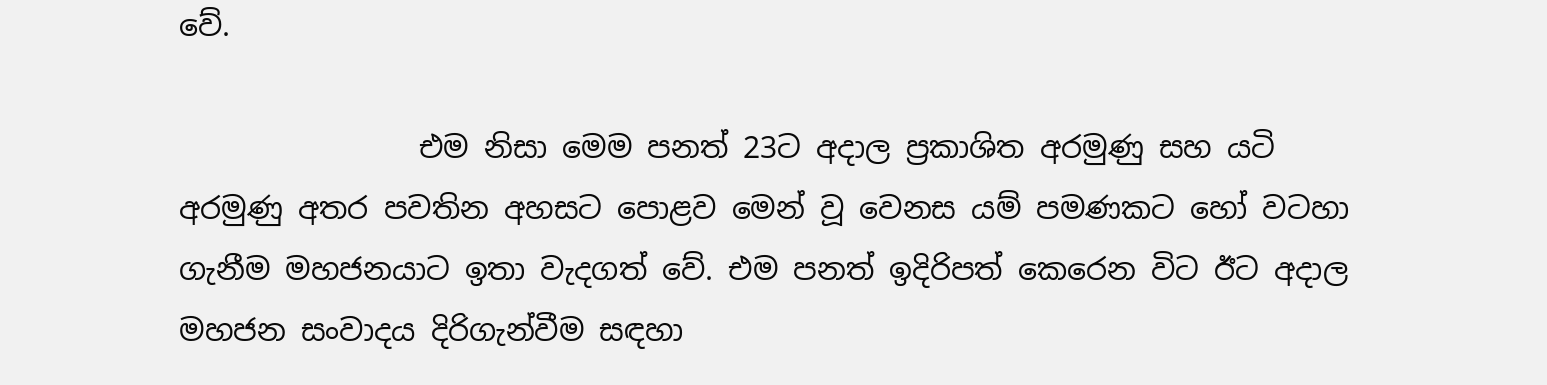වේ.

                එම නිසා මෙම පනත් 23ට අදාල ප්‍රකාශිත අරමුණු සහ යටි අරමුණු අතර පවතින අහසට පොළව මෙන් වූ වෙනස යම් පමණකට හෝ වටහා ගැනීම මහජනයාට ඉතා වැදගත් වේ. එම පනත් ඉදිරිපත් කෙරෙන විට ඊට අදාල මහජන සංවාදය දිරිගැන්වීම සඳහා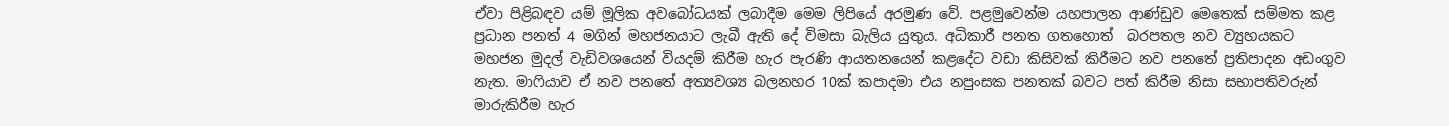ඒවා පිළිබඳව යම් මූලික අවබෝධයක් ලබාදීම මෙම ලිපියේ අරමුණ වේ. පළමුවෙන්ම යහපාලන ආණ්ඩුව මෙතෙක් සම්මත කළ ප්‍රධාන පනත් 4 මගින් මහජනයාට ලැබී ඇති දේ විමසා බැලිය යුතුය. අධිකාරී පනත ගතහොත්  බරපතල නව ව්‍යුහයකට මහජන මුදල් වැඩිවශයෙන් වියදම් කිරීම හැර පැරණි ආයතනයෙන් කළදේට වඩා කිසිවක් කිරීමට නව පනතේ ප්‍රතිපාදන අඩංගුව නැත. මාෆියාව ඒ නව පනතේ අත්‍යවශ්‍ය බලනහර 10ක් කපාදමා එය නපුංසක පනතක් බවට පත් කිරීම නිසා සභාපතිවරුන් මාරුකිරීම හැර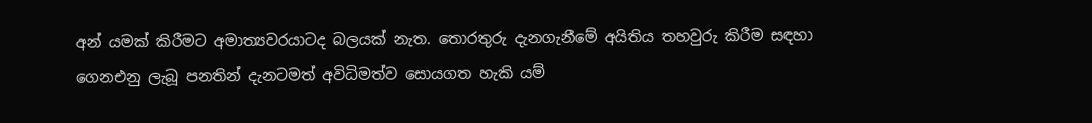අන් යමක් කිරීමට අමාත්‍යවරයාටද බලයක් නැත. තොරතුරු දැනගැනීමේ අයිතිය තහවුරු කිරීම සඳහා ගෙනඑනු ලැබූ පනතින් දැනටමත් අවිධිමත්ව සොයගත හැකි යම්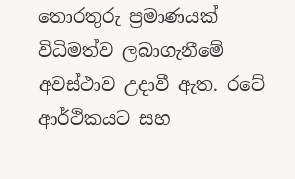තොරතුරු ප්‍රමාණයක් විධිමත්ව ලබාගැනීමේ අවස්ථාව උදාවී ඇත. රටේ ආර්ථිකයට සහ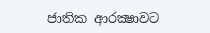ජාතික ආරක්‍ෂාවට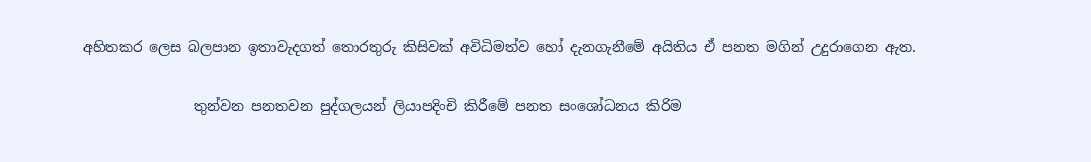අහිතකර ලෙස බලපාන ඉතාවැදගත් තොරතුරු කිසිවක් අවිධිමත්ව හෝ දැනගැනීමේ අයිතිය ඒ පනත මගින් උදුරාගෙන ඇත.

                තුන්වන පනතවන පුද්ගලයන් ලියාපදිංචි කිරීමේ පනත සංශෝධනය කිරිම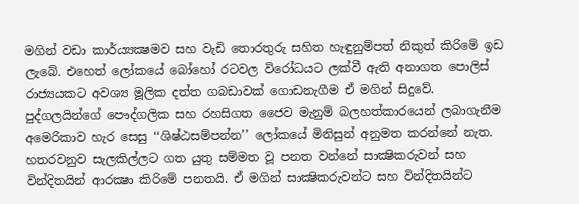මගින් වඩා කාර්ය්‍යක්‍ෂමව සහ වැඩි තොරතුරු සහිත හැඳුනුම්පත් නිකුත් කිරිමේ ඉඩ ලැබේ. එහෙත් ලෝකයේ බෝහෝ රටවල විරෝධයට ලක්වී ඇති අනාගත පොලිස් රාජ්‍යයකට අවශ්‍ය මූලික දත්ත ගබඩාවක් ගොඩනැගීම ඒ මගින් සිදුවේ. පුද්ගලයින්ගේ පෞද්ගලික සහ රහසිගත ජෛව මැනුම් බලහත්කාරයෙන් ලබාගැනීම අමෙරිකාව හැර සෙසු ‘‘ශිෂ්ඨසම්පන්න’’ ලෝකයේ මිනිසුන් අනුමත කරන්නේ නැත. හතරවනුව සැලකිල්ලට ගත යුතු සම්මත වූ පනත වන්නේ සාක්‍ෂිකරුවන් සහ වින්දිතයින් ආරක්‍ෂා කිරිමේ පනතයි. ඒ මගින් සාක්‍ෂිකරුවන්ට සහ වින්දිතයින්ට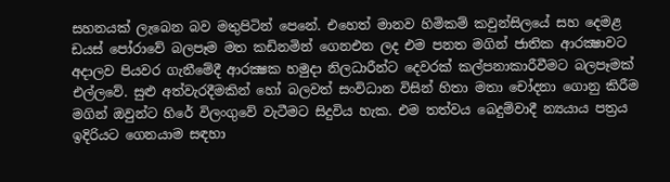සහනයක් ලැබෙන බව මතුපිටින් පෙනේ. එහෙත් මානව හිමිකම් කවුන්සිලයේ සහ දෙමළ ඩයස් පෝරාවේ බලපෑම මත කඩිනමින් ගෙනඑන ලද එම පනත මගින් ජාතික ආරක්‍ෂාවට අදාලව පියවර ගැනීමේදී ආරක්‍ෂක හමුදා නිලධාරීන්ට දෙවරක් කල්පනාකාරීවීමට බලපෑමක් එල්ලවේ. සුළු අත්වැරදීමකින් හෝ බලවත් සංවිධාන විසින් හිතා මතා චෝදනා ගොනු කිරීම මගින් ඔවුන්ට හිරේ විලංගුවේ වැටීමට සිදුවිය හැක. එම තත්වය බෙදුම්වාදී න්‍යයාය පත්‍රය ඉදිරියට ගෙනයාම සඳහා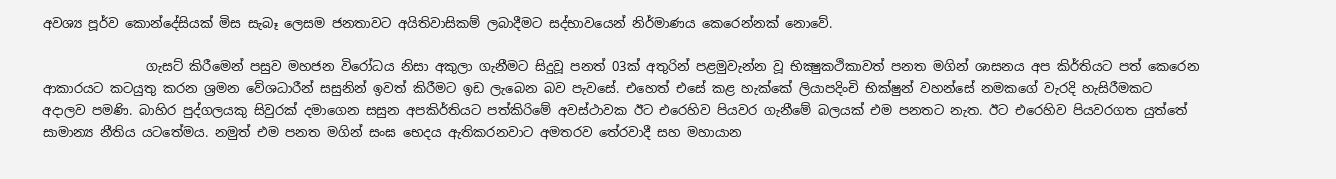අවශ්‍ය පූර්ව කොන්දේසියක් මිස සැබෑ ලෙසම ජනතාවට අයිතිවාසිකම් ලබාදීමට සද්භාවයෙන් නිර්මාණය කෙරෙන්නක් නොවේ.

                ගැසට් කිරීමෙන් පසුව මහජන විරෝධය නිසා අකුලා ගැනීමට සිදුවූ පනත් 03ක් අතුරින් පළමුවැන්න වූ භික්‍ෂුකථිකාවත් පනත මගින් ශාසනය අප කිර්තියට පත් කෙරෙන ආකාරයට කටයුතු කරන ශ්‍රමන වේශධාරීන් සසුනින් ඉවත් කිරීමට ඉඩ ලැබෙන බව පැවසේ. එහෙත් එසේ කළ හැක්කේ ලියාපදිංචි භික්ෂුන් වහන්සේ නමකගේ වැරදි හැසිරීමකට අදාලව පමණි. බාහිර පුද්ගලයකු සිවුරක් දමාගෙන සසුන අපකිර්තියට පත්කිරිමේ අවස්ථාවක ඊට එරෙහිව පියවර ගැනීමේ බලයක් එම පනතට නැත. ඊට එරෙහිව පියවරගත යුත්තේ සාමාන්‍ය නීතිය යටතේමය. නමුත් එම පනත මගින් සංඝ භෙදය ඇතිකරනවාට අමතරව තේරවාදී සහ මහායාන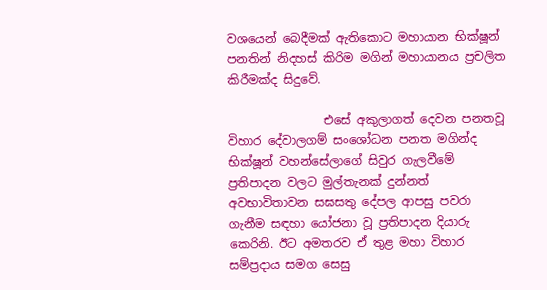වශයෙන් බෙදීමක් ඇතිකොට මහායාන භික්ෂූන් පනතින් නිදහස් කිරිම මගින් මහායානය ප්‍රචලිත කිරීමක්ද සිදුවේ.

                එසේ අකුලාගත් දෙවන පනතවූ විහාර දේවාලගම් සංශෝධන පනත මගින්ද භික්ෂූන් වහන්සේලාගේ සිවුර ගැලවීමේ ප්‍රතිපාදන වලට මුල්තැනක් දුන්නත් අවභාවිතාවන සඝසතු දේපල ආපසු පවරා ගැනීම සඳහා යෝජනා වූ ප්‍රතිපාදන දියාරු කෙරිනි. ඊට අමතරව ඒ තුළ මහා විහාර සම්ප්‍රදාය සමග සෙසු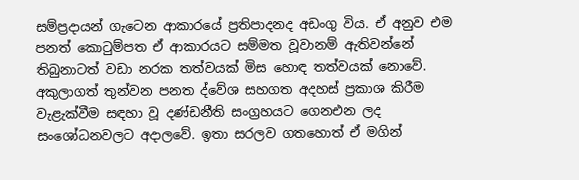සම්ප්‍රදායන් ගැටෙන ආකාරයේ ප්‍රතිපාදනද අඩංගු විය. ඒ අනුව එම පනත් කොටුම්පත ඒ ආකාරයට සම්මත වූවානම් ඇතිවන්නේ තිබුනාටත් වඩා නරක තත්වයක් මිස හොඳ තත්වයක් නොවේ. අකුලාගත් තුන්වන පනත ද්වේශ සහගත අදහස් ප්‍රකාශ කිරීම වැළැක්වීම සඳහා වූ දණ්ඩනීති සංග්‍රහයට ගෙනඑන ලද සංශෝධනවලට අදාලවේ. ඉතා සරලව ගතහොත් ඒ මගින්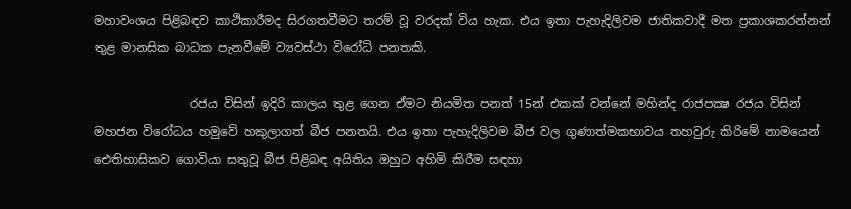මහාවංශය පිළිබඳව කාථිකාරීමද සිරගතවීමට තරම් වූ වරදක් විය හැක. එය ඉතා පැහැදිලිවම ජාතිකවාදී මත ප්‍රකාශකරන්නන් තුළ මානසික බාධක පැනවීමේ ව්‍යවස්ථා විරෝධි පනතකි.

                රජය විසින් ඉදිරි කාලය තුළ ගෙන ඒමට නියමිත පනත් 15න් එකක් වන්නේ මහින්ද රාජපක්‍ෂ රජය විසින් මහජන විරෝධය හමුවේ හකුලාගත් බීජ පනතයි. එය ඉතා පැහැදිලිවම බීජ වල ගුණාත්මකභාවය තහවුරු කිරිමේ නාමයෙන් ඓතිහාසිකව ගොවියා සතුවූ බීජ පිළිබඳ අයිතිය ඔහුට අහිමි කිරීම සඳහා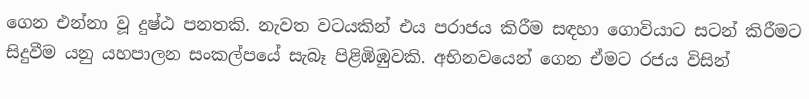ගෙන එන්නා වූ දුෂ්ඨ පනතකි. නැවත වටයකින් එය පරාජය කිරීම සඳහා ගොවියාට සටන් කිරීමට සිදුවීම යනු යහපාලන සංකල්පයේ සැබෑ පිළිඹිඹුවකි. අභිනවයෙන් ගෙන ඒමට රජය විසින්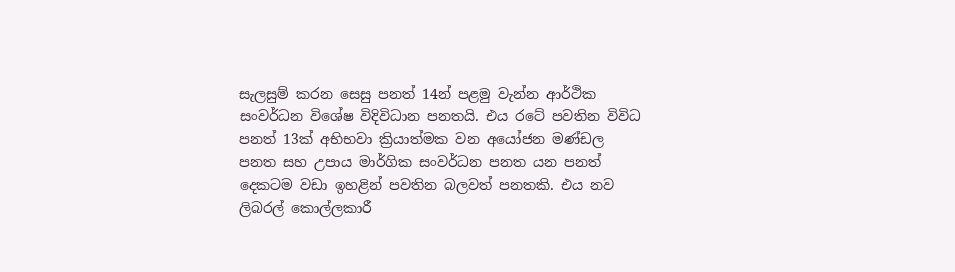සැලසුම් කරන සෙසු පනත් 14න් පළමු වැන්න ආර්ථික සංවර්ධන විශේෂ විදිවිධාන පනතයි. එය රටේ පවතින විවිධ පනත් 13ක් අභිභවා ක්‍රියාත්මක වන අයෝජන මණ්ඩල පනත සහ උපාය මාර්ගික සංවර්ධන පනත යන පනත් දෙකටම වඩා ඉහළින් පවතින බලවත් පනතකි. එය නව ලිබරල් කොල්ලකාරී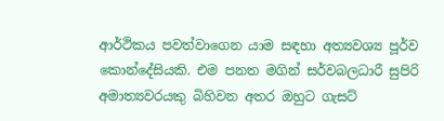ආර්ථිකය පවත්වාගෙන යාම සඳහා අත්‍යවශ්‍ය පූර්ව කොන්දේසියකි. එම පනත මගින් සර්වබලධාරී සුපිරි අමාත්‍යවරයකු බිහිවන අතර ඔහුට ගැසට්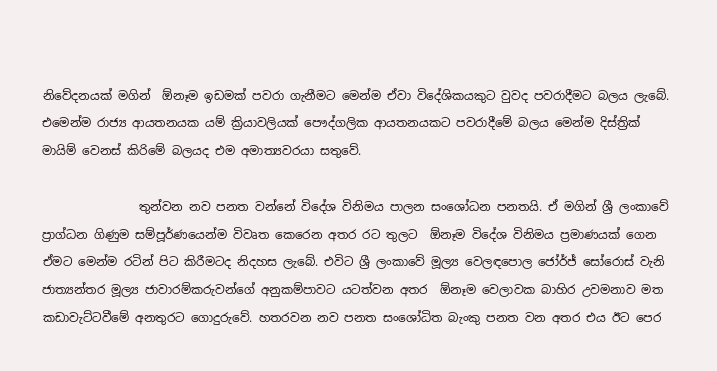නිවේදනයක් මගින්  ඕනෑම ඉඩමක් පවරා ගැනීමට මෙන්ම ඒවා විදේශිකයකුට වුවද පවරාදීමට බලය ලැබේ. එමෙන්ම රාජ්‍ය ආයතනයක යම් ක්‍රියාවලියක් පෞද්ගලික ආයතනයකට පවරාදීමේ බලය මෙන්ම දිස්ත්‍රික් මායිම් වෙනස් කිරිමේ බලයද එම අමාත්‍යවරයා සතුවේ.

                තුන්වන නව පනත වන්නේ විදේශ විනිමය පාලන සංශෝධන පනතයි. ඒ මගින් ශ්‍රී ලංකාවේ ප්‍රාග්ධන ගිණුම සම්පූර්ණයෙන්ම විවෘත කෙරෙන අතර රට තුලට  ඕනෑම විදේශ විනිමය ප්‍රමාණයක් ගෙන ඒමට මෙන්ම රටින් පිට කිරීමටද නිදහස ලැබේ. එවිට ශ්‍රී ලංකාවේ මූල්‍ය වෙලඳපොල ජෝර්ජ් සෝරොස් වැනි ජාත්‍යන්තර මූල්‍ය ජාවාරම්කරුවන්ගේ අනුකම්පාවට යටත්වන අතර  ඕනෑම වෙලාවක බාහිර උවමනාව මත කඩාවැට්ටවීමේ අනතුරට ගොදුරුවේ. හතරවන නව පනත සංශෝධිත බැංකු පනත වන අතර එය ඊට පෙර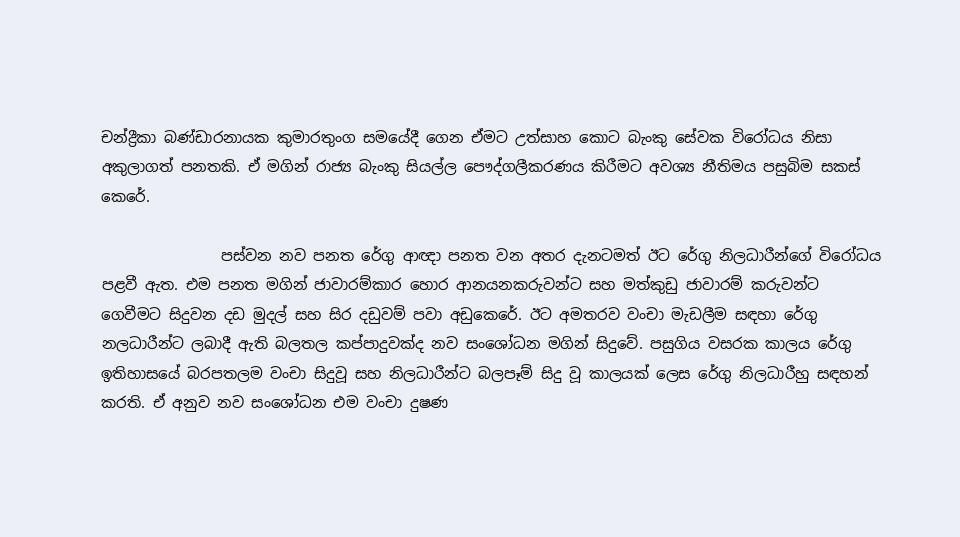චන්ද්‍රීකා බණ්ඩාරනායක කුමාරතුංග සමයේදී ගෙන ඒමට උත්සාහ කොට බැංකු සේවක විරෝධය නිසා අකුලාගත් පනතකි. ඒ මගින් රාජ්‍ය බැංකු සියල්ල පෞද්ගලීකරණය කිරීමට අවශ්‍ය නීතිමය පසුබිම සකස් කෙරේ.

                පස්වන නව පනත රේගු ආඥා පනත වන අතර දැනටමත් ඊට රේගු නිලධාරීන්ගේ විරෝධය පළවී ඇත. එම පනත මගින් ජාවාරම්කාර හොර ආනයනකරුවන්ට සහ මත්කුඩු ජාවාරම් කරුවන්ට ගෙවීමට සිදුවන දඩ මුදල් සහ සිර දඩුවම් පවා අඩුකෙරේ. ඊට අමතරව වංචා මැඩලීම සඳහා රේගු නලධාරීන්ට ලබාදී ඇති බලතල කප්පාදුවක්ද නව සංශෝධන මගින් සිදුවේ. පසුගිය වසරක කාලය රේගු ඉතිහාසයේ බරපතලම වංචා සිදුවූ සහ නිලධාරීන්ට බලපෑම් සිදු වූ කාලයක් ලෙස රේගු නිලධාරීහු සඳහන් කරති. ඒ අනුව නව සංශෝධන එම වංචා දුෂණ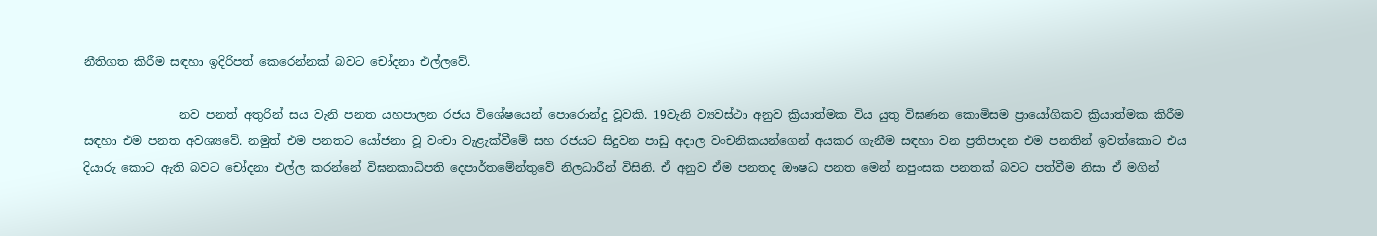නීතිගත කිරීම සඳහා ඉදිරිපත් කෙරෙන්නක් බවට චෝදනා එල්ලවේ.

                නව පනත් අතුරින් සය වැනි පනත යහපාලන රජය විශේෂයෙන් පොරොන්දු වූවකි. 19වැනි ව්‍යවස්ථා අනුව ක්‍රියාත්මක විය යුතු විඝණන කොමිසම ප්‍රායෝගිකව ක්‍රියාත්මක කිරීම සඳහා එම පනත අවශ්‍යවේ. නමුත් එම පනතට යෝජනා වූ වංචා වැළැක්වීමේ සහ රජයට සිදුවන පාඩු අදාල වංචනිකයන්ගෙන් අයකර ගැනීම සඳහා වන ප්‍රතිපාදන එම පනතින් ඉවත්කොට එය දියාරු කොට ඇති බවට චෝදනා එල්ල කරන්නේ විඝනකාධිපති දෙපාර්තමේන්තුවේ නිලධාරීන් විසිනි. ඒ අනුව ඒම පනතද ඖෂධ පනත මෙන් නපුංසක පනතක් බවට පත්වීම නිසා ඒ මගින්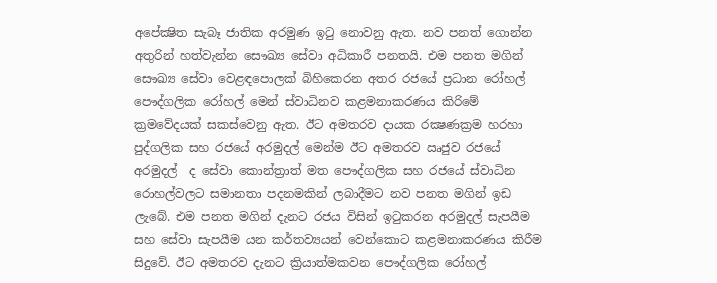අපේක්‍ෂිත සැබෑ ජාතික අරමුණ ඉටු නොවනු ඇත. නව පනත් ගොන්න අතුරින් හත්වැන්න සෞඛ්‍ය සේවා අධිකාරී පනතයි. එම පනත මගින් සෞඛ්‍ය සේවා වෙළඳපොලක් බිහිකෙරන අතර රජයේ ප්‍රධාන රෝහල් පෞද්ගලික රෝහල් මෙන් ස්වාධිනව කළමනාකරණය කිරිමේ ක්‍රමවේදයක් සකස්වෙනු ඇත. ඊට අමතරව දායක රක්‍ෂණක්‍රම හරහා පුද්ගලික සහ රජයේ අරමුදල් මෙන්ම ඊට අමතරව ඍජුව රජයේ අරමුදල්  ද සේවා කොන්ත්‍රාත් මත පෞද්ගලික සහ රජයේ ස්වාධින රොහල්වලට සමානතා පදනමකින් ලබාදීමට නව පනත මගින් ඉඩ ලැබේ. එම පනත මගින් දැනට රජය විසින් ඉටුකරන අරමුදල් සැපයීම සහ සේවා සැපයීම යන කර්තව්‍යයන් වෙන්කොට කළමනාකරණය කිරීම සිදුවේ. ඊට අමතරව දැනට ක්‍රියාත්මකවන පෞද්ගලික රෝහල්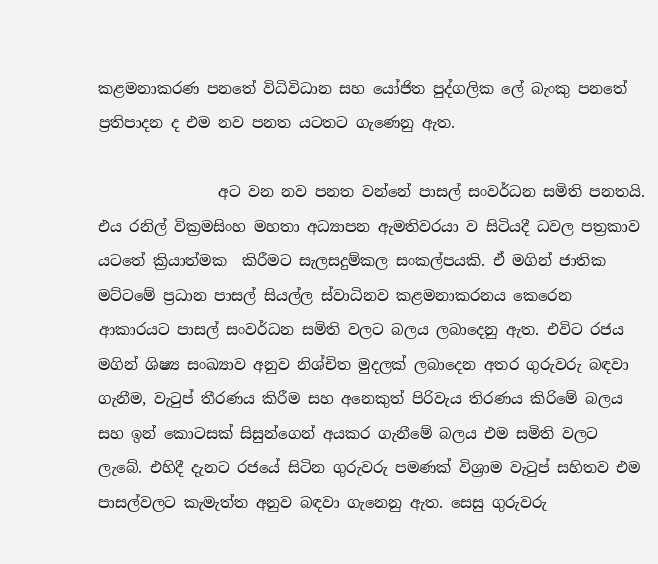කළමනාකරණ පනතේ විධිවිධාන සහ යෝජිත පුද්ගලික ලේ බැංකු පනතේ ප්‍රතිපාදන ද එම නව පනත යටතට ගැණෙනු ඇත.

                අට වන නව පනත වන්නේ පාසල් සංවර්ධන සමිති පනතයි. එය රනිල් වික්‍රමසිංහ මහතා අධ්‍යාපන ඇමතිවරයා ව සිටියදී ධවල පත්‍රකාව යටතේ ක්‍රියාත්මක  කිරීමට සැලසදුම්කල සංකල්පයකි. ඒ මගින් ජාතික මට්ටමේ ප්‍රධාන පාසල් සියල්ල ස්වාධිනව කළමනාකරනය කෙරෙන ආකාරයට පාසල් සංවර්ධන සමිති වලට බලය ලබාදෙනු ඇත. එවිට රජය මගින් ශිෂ්‍ය සංඛ්‍යාව අනුව නිශ්චිත මුදලක් ලබාදෙන අතර ගුරුවරු බඳවා ගැනීම, වැටුප් තීරණය කිරීම සහ අනෙකුත් පිරිවැය තිරණය කිරිමේ බලය සහ ඉන් කොටසක් සිසුන්ගෙන් අයකර ගැනීමේ බලය එම සමිති වලට ලැබේ. එහිදී දැනට රජයේ සිටින ගුරුවරු පමණක් විශ්‍රාම වැටුප් සහිතව එම පාසල්වලට කැමැත්ත අනුව බඳවා ගැනෙනු ඇත. සෙසු ගුරුවරු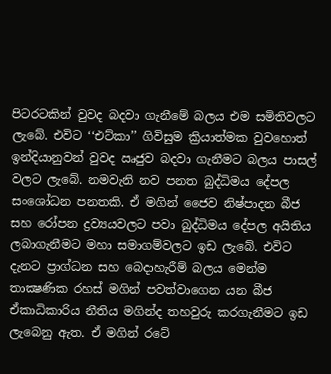පිටරටකින් වුවද බදවා ගැනීමේ බලය එම සමිතිවලට ලැබේ. එවිට ‘‘එට්කා’’ ගිවිසුම ක්‍රියාත්මක වුවහොත් ඉන්දියානුවන් වුවද ඍජුව බදවා ගැනීමට බලය පාසල් වලට ලැබේ. නමවැනි නව පනත බුද්ධිමය දේපල සංශෝධන පනතකි. ඒ මගින් ජෛව නිෂ්පාදන බීජ සහ රෝපන ද්‍රව්‍යයවලට පවා බුද්ධිමය දේපල අයිතිය ලබාගැනීමට මහා සමාගම්වලට ඉඩ ලැබේ. එවිට දැනට ප්‍රාග්ධන සහ බෙදාහැරීම් බලය මෙන්ම තාක්‍ෂණික රහස් මගින් පවත්වාගෙන යන බීජ ඒකාධිකාරිය නීතිය මගින්ද තහවුරු කරගැනීමට ඉඩ ලැබෙනු ඇත. ඒ මගින් රටේ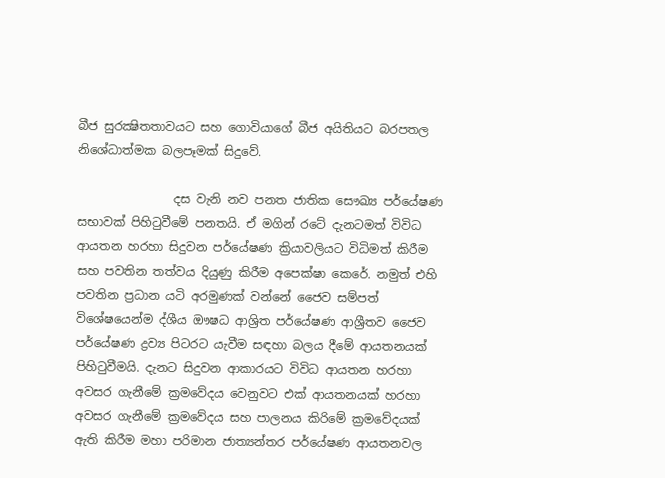බීජ සුරක්‍ෂිතතාවයට සහ ගොවියාගේ බීජ අයිතියට බරපතල නිශේධාත්මක බලපෑමක් සිදුවේ.

                දස වැනි නව පනත ජාතික සෞඛ්‍ය පර්යේෂණ සභාවක් පිහිටුවීමේ පනතයි. ඒ මගින් රටේ දැනටමත් විවිධ ආයතන හරහා සිදුවන පර්යේෂණ ක්‍රියාවලියට විධිමත් කිරීම සහ පවතින තත්වය දියුණු කිරීම අපෙක්ෂා කෙරේ. නමුත් එහි පවතින ප්‍රධාන යටි අරමුණක් වන්නේ ජෛව සම්පත් විශේෂයෙන්ම ද්ශීය ඖෂධ ආශ්‍රිත පර්යේෂණ ආශ්‍රීතව ජෛව පර්යේෂණ ද්‍රව්‍ය පිටරට යැවීම සඳහා බලය දීමේ ආයතනයක් පිහිටුවීමයි. දැනට සිදුවන ආකාරයට විවිධ ආයතන හරහා අවසර ගැනීමේ ක්‍රමවේදය වෙනුවට එක් ආයතනයක් හරහා අවසර ගැනීමේ ක්‍රමවේදය සහ පාලනය කිරිමේ ක්‍රමවේදයක් ඇති කිරීම මහා පරිමාන ජාත්‍යන්තර පර්යේෂණ ආයතනවල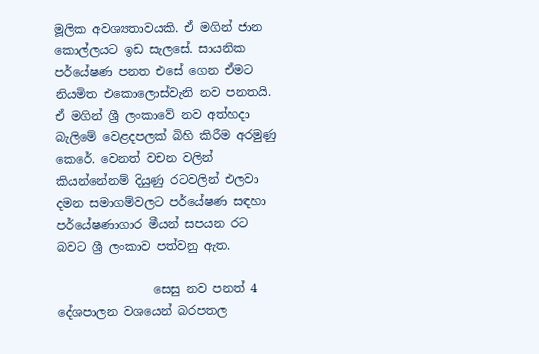මූලික අවශ්‍යතාවයකි. ඒ මගින් ජාන කොල්ලයට ඉඩ සැලසේ. සායනික පර්යේෂණ පනත එසේ ගෙන ඒමට නියමිත එකොලොස්වැනි නව පනතයි. ඒ මගින් ශ්‍රී ලංකාවේ නව අත්හදා බැලිමේ වෙළදපලක් බිහි කිරීම අරමුණු කෙරේ. වෙනත් වචන වලින් කියන්නේනම් දියුණු රටවලින් එලවා දමන සමාගම්වලට පර්යේෂණ සඳහා පර්යේෂණාගාර මීයන් සපයන රට බවට ශ්‍රී ලංකාව පත්වනු ඇත.

                සෙසු නව පනත් 4 දේශපාලන වශයෙන් බරපතල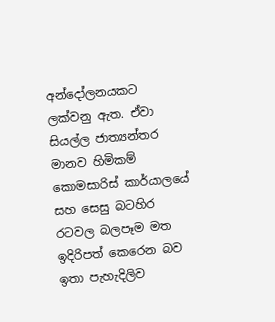අන්දෝලනයකට ලක්වනු ඇත. ඒවා සියල්ල ජාත්‍යන්තර මානව හිමිකම් කොමසාරිස් කාර්යාලයේ සහ සෙසු බටහිර රටවල බලපෑම මත ඉදිරිපත් කෙරෙන බව ඉතා පැහැදිලිව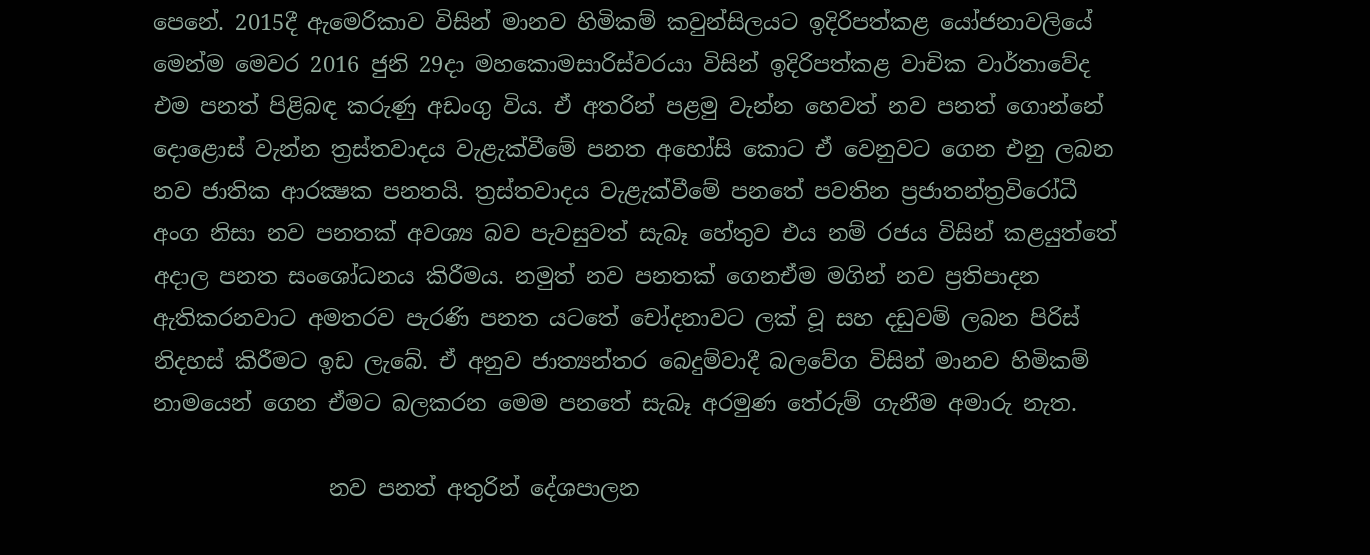පෙනේ. 2015දී ඇමෙරිකාව විසින් මානව හිමිකම් කවුන්සිලයට ඉදිරිපත්කළ යෝජනාවලියේ මෙන්ම මෙවර 2016 ජුනි 29දා මහකොමසාරිස්වරයා විසින් ඉදිරිපත්කළ වාචික වාර්තාවේද එම පනත් පිළිබඳ කරුණු අඩංගු විය. ඒ අතරින් පළමු වැන්න හෙවත් නව පනත් ගොන්නේ දොළොස් වැන්න ත්‍රස්තවාදය වැළැක්වීමේ පනත අහෝසි කොට ඒ වෙනුවට ගෙන එනු ලබන නව ජාතික ආරක්‍ෂක පනතයි. ත්‍රස්තවාදය වැළැක්වීමේ පනතේ පවතින ප්‍රජාතන්ත්‍රවිරෝධී අංග නිසා නව පනතක් අවශ්‍ය බව පැවසුවත් සැබෑ හේතුව එය නම් රජය විසින් කළයුත්තේ අදාල පනත සංශෝධනය කිරීමය. නමුත් නව පනතක් ගෙනඒම මගින් නව ප්‍රතිපාදන ඇතිකරනවාට අමතරව පැරණි පනත යටතේ චෝදනාවට ලක් වූ සහ දඩුවම් ලබන පිරිස් නිදහස් කිරීමට ඉඩ ලැබේ. ඒ අනුව ජාත්‍යන්තර බෙදුම්වාදී බලවේග විසින් මානව හිමිකම් නාමයෙන් ගෙන ඒමට බලකරන මෙම පනතේ සැබෑ අරමුණ තේරුම් ගැනීම අමාරු නැත.

                නව පනත් අතුරින් දේශපාලන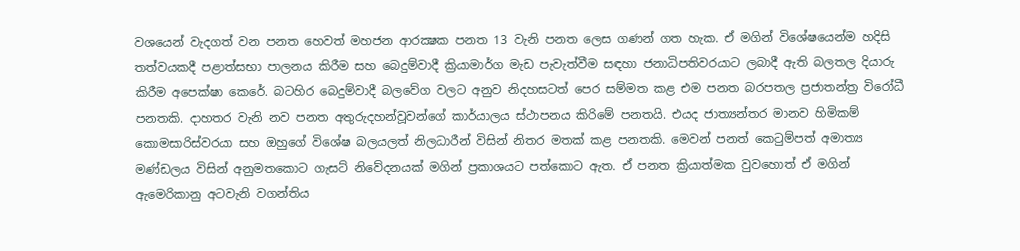වශයෙන් වැදගත් වන පනත හෙවත් මහජන ආරක්‍ෂක පනත 13 වැනි පනත ලෙස ගණන් ගත හැක. ඒ මගින් විශේෂයෙන්ම හදිසි තත්වයකදී පළාත්සභා පාලනය කිරීම සහ බෙදුම්වාදී ක්‍රියාමාර්ග මැඩ පැවැත්වීම සඳහා ජනාධිපතිවරයාට ලබාදී ඇති බලතල දියාරු කිරීම අපෙක්ෂා කෙරේ. බටහිර බෙදුම්වාදී බලවේග වලට අනුව නිදහසටත් පෙර සම්මත කළ එම පනත බරපතල ප්‍රජාතන්ත්‍ර විරෝධී පනතකි. දාහතර වැනි නව පනත අතුරුදහන්වූවන්ගේ කාර්යාලය ස්ථාපනය කිරිමේ පනතයි. එයද ජාත්‍යන්තර මානව හිමිකම් කොමසාරිස්වරයා සහ ඔහුගේ විශේෂ බලයලත් නිලධාරීන් විසින් නිතර මතක් කළ පනතකි. මෙවන් පනත් කෙටුම්පත් අමාත්‍ය මණ්ඩලය විසින් අනුමතකොට ගැසට් නිවේදනයක් මගින් ප්‍රකාශයට පත්කොට ඇත. ඒ පනත ක්‍රියාත්මක වුවහොත් ඒ මගින් ඇමෙරිකානු අටවැනි වගන්තිය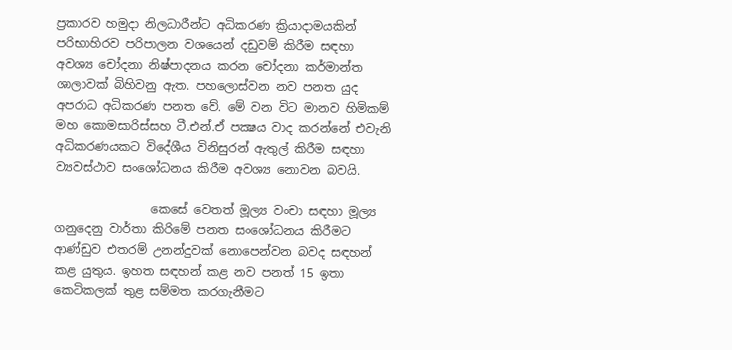ප්‍රකාරව හමුදා නිලධාරීන්ට අධිකරණ ක්‍රියාදාමයකින් පරිභාහිරව පරිපාලන වශයෙන් දඩුවම් කිරීම සඳහා අවශ්‍ය චෝදනා නිෂ්පාදනය කරන චෝදනා කර්මාන්ත ශාලාවක් බිහිවනු ඇත. පහලොස්වන නව පනත යුද අපරාධ අධිකරණ පනත වේ. මේ වන විට මානව හිමිකම් මහ කොමසාරිස්සහ ටී.එන්.ඒ පක්‍ෂය වාද කරන්නේ එවැනි අධිකරණයකට විදේශීය විනිසුරන් ඇතුල් කිරීම සඳහා ව්‍යවස්ථාව සංශෝධනය කිරීම අවශ්‍ය නොවන බවයි.

                කෙසේ වෙතත් මූල්‍ය වංචා සඳහා මූල්‍ය ගනුදෙනු වාර්තා කිරිමේ පනත සංශෝධනය කිරීමට ආණ්ඩුව එතරම් උනන්දුවක් නොපෙන්වන බවද සඳහන් කළ යුතුය. ඉහත සඳහන් කළ නව පනත් 15 ඉතා කෙටිකලක් තුළ සම්මත කරගැනීමට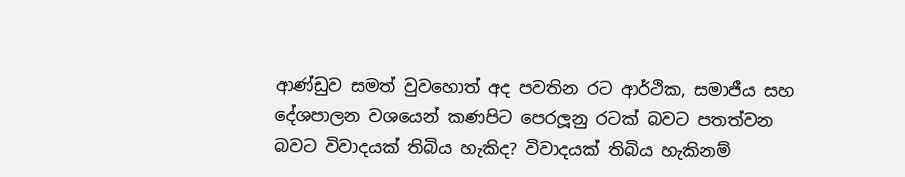ආණ්ඩුව සමත් වුවහොත් අද පවතින රට ආර්ථික, සමාජීය සහ දේශපාලන වශයෙන් කණපිට පෙරලූනු රටක් බවට පතත්වන බවට විවාදයක් තිබිය හැකිද? විවාදයක් තිබිය හැකිනම්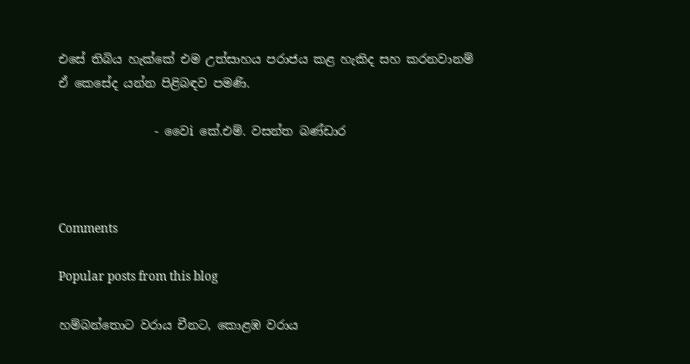එසේ තිබිය හැක්කේ එම උත්සාහය පරාජය කළ හැකිද සහ කරනවානම් ඒ කෙසේද යන්න පිළිබඳව පමණි.

                - වෛi කේ.එම්. වසන්ත බණ්ඩාර



Comments

Popular posts from this blog

හම්බන්තොට වරාය චීනට, කොළඹ වරාය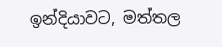ඉන්දියාවට, මත්තල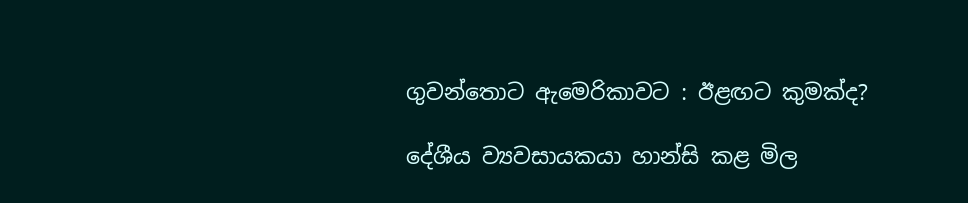ගුවන්තොට ඇමෙරිකාවට : ඊළඟට කුමක්ද?

දේශීය ව්‍යවසායකයා හාන්සි කළ මිල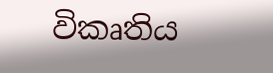විකෘතිය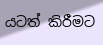යටත් කිරීමට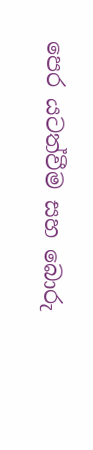පෙර යටත්වීම සහ බොරු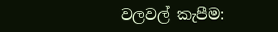වලවල් කැපීම: